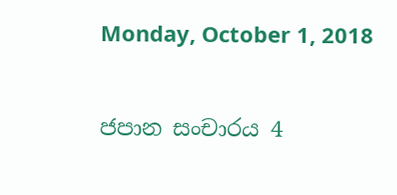Monday, October 1, 2018

ජපාන සංචාරය 4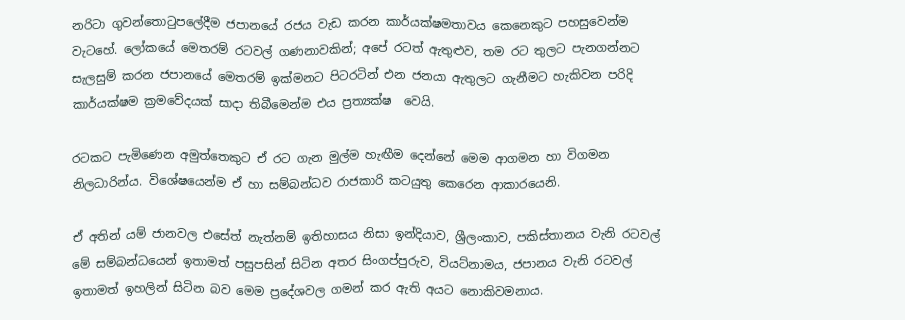නරිටා ගුවන්තොටුපලේදීම ජපානයේ රජය වැඩ කරන කාර්යක්ෂමතාවය කෙනෙකුට පහසුවෙන්ම වැටහේ. ලෝකයේ මෙතරම් රටවල් ගණනාවකින්; අපේ රටත් ඇතුළුව, තම රට තුලට පැනගන්නට සැලසුම් කරන ජපානයේ මෙතරම් ඉක්මනට පිටරටින් එන ජනයා ඇතුලට ගැනීමට හැකිවන පරිදි කාර්යක්ෂම ක්‍රමවේදයක් සාදා තිබීමෙන්ම එය ප්‍රත්‍යක්ෂ  වෙයි.

රටකට පැමිණෙන අමුත්තෙකුට ඒ රට ගැන මුල්ම හැඟීම දෙන්නේ මෙම ආගමන හා විගමන නිලධාරින්ය. විශේෂයෙන්ම ඒ හා සම්බන්ධව රාජකාරි කටයුතු කෙරෙන ආකාරයෙනි.

ඒ අතින් යම් ජානවල එසේත් නැත්නම් ඉතිහාසය නිසා ඉන්දියාව, ශ්‍රීලංකාව, පකිස්තානය වැනි රටවල් මේ සම්බන්ධයෙන් ඉතාමත් පසුපසින් සිටින අතර සිංගප්පුරුව, වියට්නාමය, ජපානය වැනි රටවල් ඉතාමත් ඉහලින් සිටින බව මෙම ප්‍රදේශවල ගමන් කර ඇති අයට නොකිවමනාය.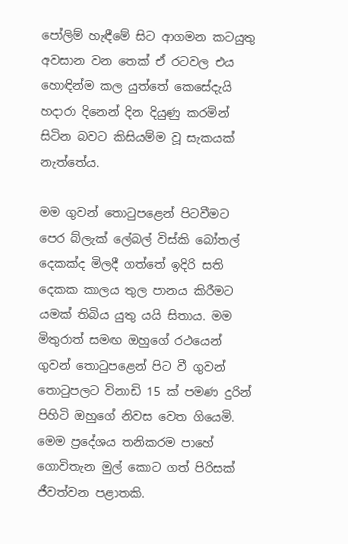පෝලිම් හැඳීමේ සිට ආගමන කටයුතු අවසාන වන තෙක් ඒ රටවල එය හොඳින්ම කල යුත්තේ කෙසේදැයි හදාරා දිනෙන් දින දියුණු කරමින් සිටින බවට කිසියම්ම වූ සැකයක් නැත්තේය.

මම ගුවන් තොටුපළෙන් පිටවීමට පෙර බ්ලැක් ලේබල් විස්කි බෝතල් දෙකක්ද මිලදී ගත්තේ ඉදිරි සති දෙකක කාලය තුල පානය කිරීමට යමක් තිබිය යුතු යයි සිතාය. මම මිතුරාත් සමඟ ඔහුගේ රථයෙන් ගුවන් තොටුපළෙන් පිට වී ගුවන් තොටුපලට විනාඩි 15 ක් පමණ දුරින් පිහිටි ඔහුගේ නිවස වෙත ගියෙමි. මෙම ප්‍රදේශය තනිකරම පාහේ ගොවිතැන මුල් කොට ගත් පිරිසක් ජීවත්වන පළාතකි.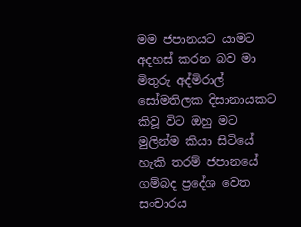මම ජපානයට යාමට අදහස් කරන බව මා මිතුරු අද්මිරාල් සෝමතිලක දිසානායකට කිවූ විට ඔහු මට මුලින්ම කියා සිටියේ හැකි තරම් ජපානයේ ගම්බද ප්‍රදේශ වෙත සංචාරය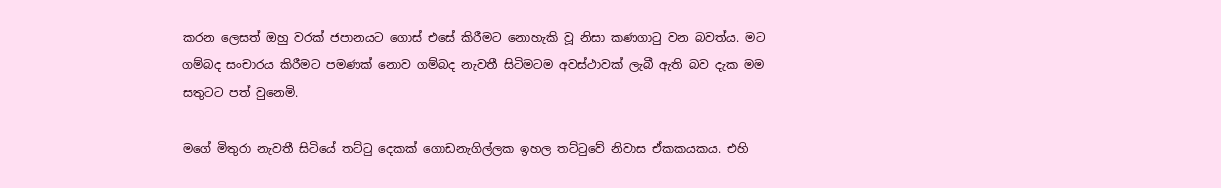කරන ලෙසත් ඔහු වරක් ජපානයට ගොස් එසේ කිරීමට නොහැකි වූ නිසා කණගාටු වන බවත්ය. මට ගම්බද සංචාරය කිරීමට පමණක් නොව ගම්බද නැවතී සිටිමටම අවස්ථාවක් ලැබී ඇති බව දැක මම සතුටට පත් වුනෙමි.

මගේ මිතුරා නැවතී සිටියේ තට්ටු දෙකක් ගොඩනැගිල්ලක ඉහල තට්ටුවේ නිවාස ඒකකයකය. එහි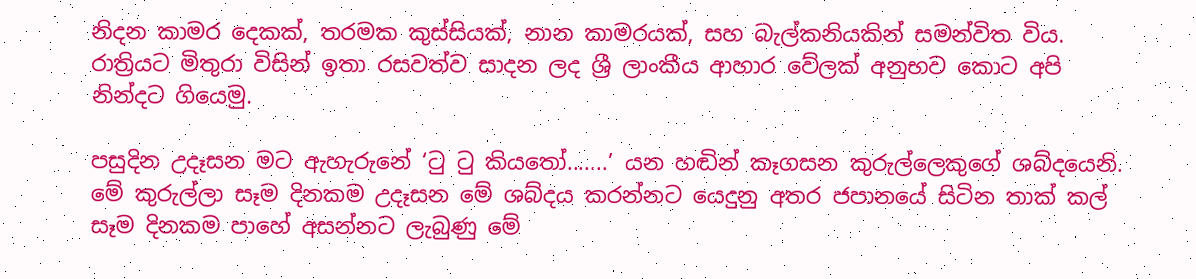නිදන කාමර දෙකක්, තරමක කුස්සියක්, නාන කාමරයක්, සහ බැල්කනියකින් සමන්විත විය. රාත්‍රියට මිතුරා විසින් ඉතා රසවත්ව සාදන ලද ශ්‍රී ලාංකීය ආහාර වේලක් අනුභව කොට අපි නින්දට ගියෙමු.

පසුදින උදෑසන මට ඇහැරුනේ ‘ටු ටු කියතෝ.......’ යන හඬින් කෑගසන කුරුල්ලෙකුගේ ශබ්දයෙනි. මේ කුරුල්ලා සෑම දිනකම උදෑසන මේ ශබ්දය කරන්නට යෙදුනු අතර ජපානයේ සිටින තාක් කල් සෑම දිනකම පාහේ අසන්නට ලැබුණු මේ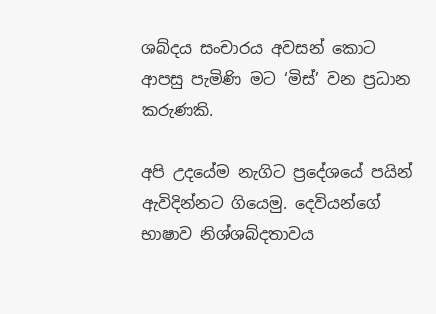ශබ්දය සංචාරය අවසන් කොට ආපසු පැමිණි මට ‘මිස්’ වන ප්‍රධාන කරුණකි.

අපි උදයේම නැගිට ප්‍රදේශයේ පයින් ඇවිදින්නට ගියෙමු. දෙවියන්ගේ භාෂාව නිශ්ශබ්දතාවය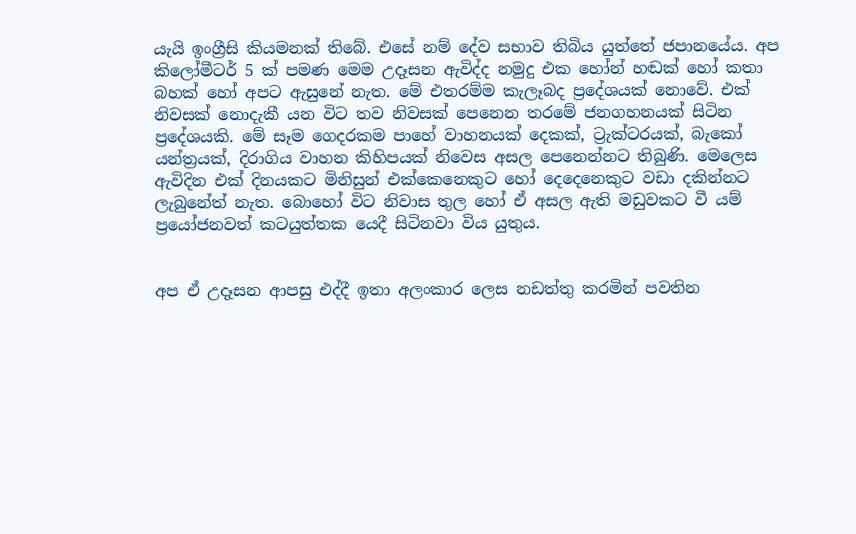යැයි ඉංග්‍රීසි කියමනක් තිබේ. එසේ නම් දේව සභාව තිබිය යුත්තේ ජපානයේය. අප කිලෝමීටර් 5 ක් පමණ මෙම උදෑසන ඇවිද්ද නමුදු එක හෝන් හඬක් හෝ කතා බහක් හෝ අපට ඇසුනේ නැත. මේ එතරම්ම කැලෑබද ප්‍රදේශයක් නොවේ. එක් නිවසක් නොදැකී යන විට තව නිවසක් පෙනෙන තරමේ ජනගහනයක් සිටින ප්‍රදේශයකි. මේ සෑම ගෙදරකම පාහේ වාහනයක් දෙකක්, ට්‍රැක්ටරයක්, බැකෝ යන්ත්‍රයක්, දිරාගිය වාහන කිහිපයක් නිවෙස අසල පෙනෙන්නට තිබුණි. මෙලෙස ඇවිදින එක් දිනයකට මිනිසුන් එක්කෙනෙකුට හෝ දෙදෙනෙකුට වඩා දකින්නට ලැබුනේත් නැත. බොහෝ විට නිවාස තුල හෝ ඒ අසල ඇති මඩුවකට වී යම් ප්‍රයෝජනවත් කටයුත්තක යෙදී සිටිනවා විය යුතුය.


අප ඒ උදෑසන ආපසු එද්දී ඉතා අලංකාර ලෙස නඩත්තු කරමින් පවතින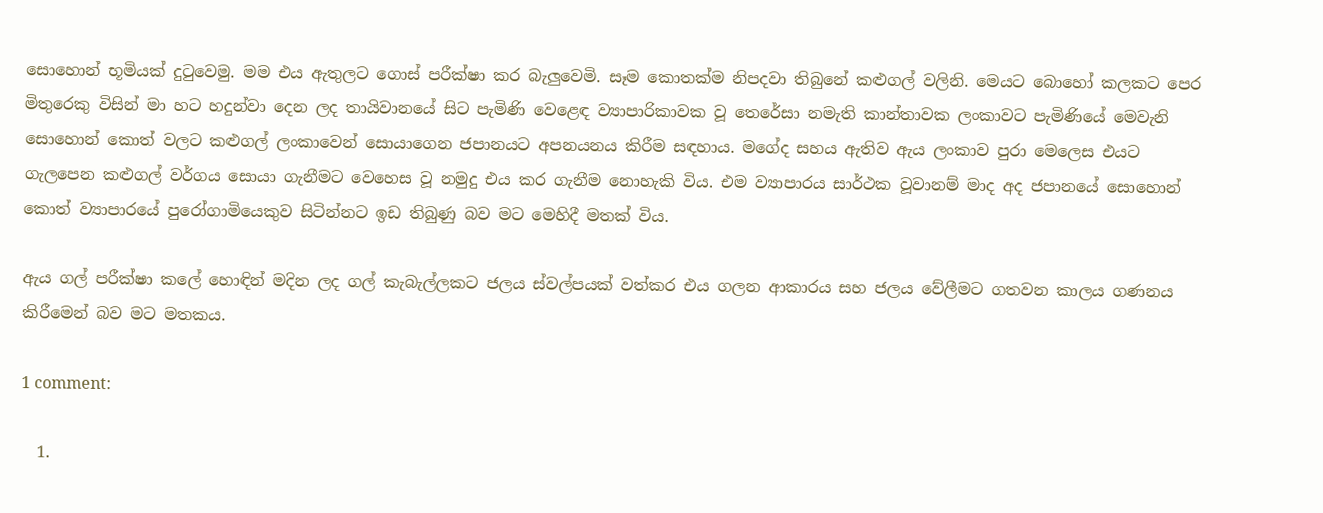සොහොන් භූමියක් දුටුවෙමු. මම එය ඇතුලට ගොස් පරීක්ෂා කර බැලුවෙමි. සෑම කොතක්ම නිපදවා තිබුනේ කළුගල් වලිනි. මෙයට බොහෝ කලකට පෙර මිතුරෙකු විසින් මා හට හදුන්වා දෙන ලද තායිවානයේ සිට පැමිණි වෙළෙඳ ව්‍යාපාරිකාවක වූ තෙරේසා නමැති කාන්තාවක ලංකාවට පැමිණියේ මෙවැනි සොහොන් කොත් වලට කළුගල් ලංකාවෙන් සොයාගෙන ජපානයට අපනයනය කිරීම සඳහාය. මගේද සහය ඇතිව ඇය ලංකාව පුරා මෙලෙස එයට ගැලපෙන කළුගල් වර්ගය සොයා ගැනීමට වෙහෙස වූ නමුදු එය කර ගැනීම නොහැකි විය. එම ව්‍යාපාරය සාර්ථක වූවානම් මාද අද ජපානයේ සොහොන් කොත් ව්‍යාපාරයේ පුරෝගාමියෙකුව සිටින්නට ඉඩ තිබුණු බව මට මෙහිදී මතක් විය.

ඇය ගල් පරීක්ෂා කලේ හොඳින් මදින ලද ගල් කැබැල්ලකට ජලය ස්වල්පයක් වත්කර එය ගලන ආකාරය සහ ජලය වේලීමට ගතවන කාලය ගණනය කිරීමෙන් බව මට මතකය.

1 comment:

  1.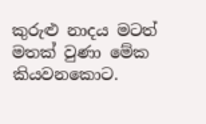කුරුළු නාදය මටත් මතක් වුණා මේක කියවනකොට.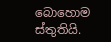බොහොම ස්තුතියි.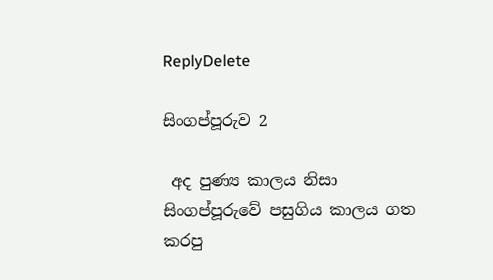ReplyDelete

සිංගප්පූරුව 2

 අද පුණ්‍ය කාලය නිසා සිංගප්පූරුවේ පසුගිය කාලය ගත කරපු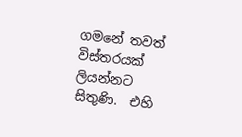ගමනේ තවත් විස්තරයක් ලියන්නට සිතුණි.  එහි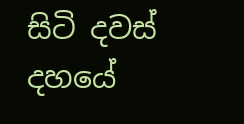සිටි දවස් දහයේ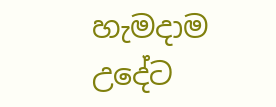හැමදාම උදේට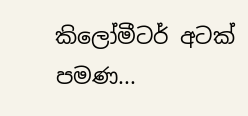කිලෝමීටර් අටක් පමණ...